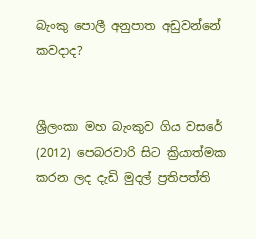බැංකු පොලී අනුපාත අඩුවන්නේ කවදාද?


ශ්‍රීලංකා මහ බැංකුව ගිය වසරේ (2012) පෙබරවාරි සිට ක්‍රියාත්මක කරන ලද දැඩි මුදල් ප්‍රතිපත්ති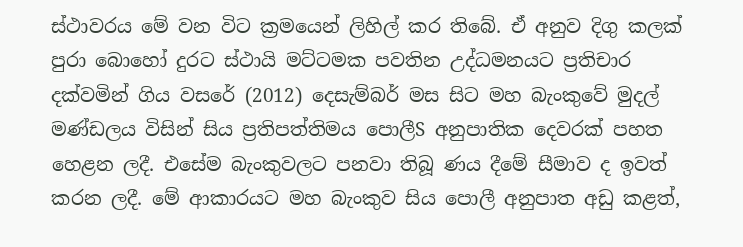ස්‌ථාවරය මේ වන විට ක්‍රමයෙන් ලිහිල් කර තිබේ. ඒ අනුව දිගු කලක්‌ පුරා බොහෝ දුරට ස්‌ථායි මට්‌ටමක පවතින උද්ධමනයට ප්‍රතිචාර දක්‌වමින් ගිය වසරේ (2012) දෙසැම්බර් මස සිට මහ බැංකුවේ මුදල් මණ්‌ඩලය විසින් සිය ප්‍රතිපත්තිමය පොලීS අනුපාතික දෙවරක්‌ පහත හෙළන ලදී. එසේම බැංකුවලට පනවා තිබූ ණය දීමේ සීමාව ද ඉවත් කරන ලදී. මේ ආකාරයට මහ බැංකුව සිය පොලී අනුපාත අඩු කළත්,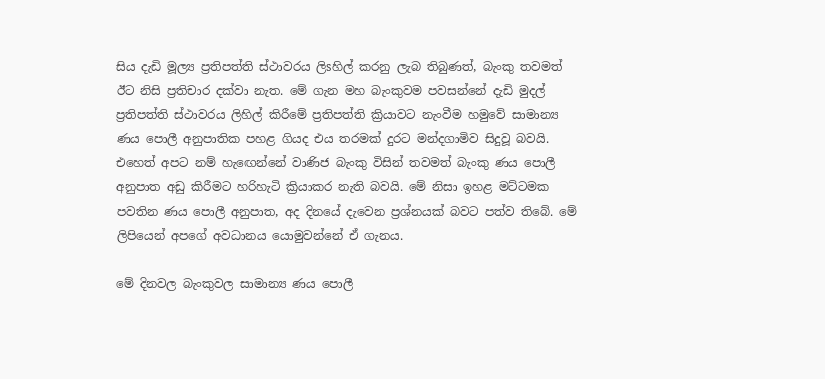සිය දැඩි මූල්‍ය ප්‍රතිපත්ති ස්‌ථාවරය ලිsහිල් කරනු ලැබ තිබුණත්, බැංකු තවමත් ඊට නිසි ප්‍රතිචාර දක්‌වා නැත. මේ ගැන මහ බැංකුවම පවසන්නේ දැඩි මුදල් ප්‍රතිපත්ති ස්‌ථාවරය ලිහිල් කිරීමේ ප්‍රතිපත්ති ක්‍රියාවට නැංවීම හමුවේ සාමාන්‍ය ණය පොලී අනුපාතික පහළ ගියද එය තරමක්‌ දුරට මන්දගාමිව සිදුවූ බවයි. එහෙත් අපට නම් හැඟෙන්නේ වාණිජ බැංකු විසින් තවමත් බැංකු ණය පොලී අනුපාත අඩු කිරීමට හරිහැටි ක්‍රියාකර නැති බවයි. මේ නිසා ඉහළ මට්‌ටමක පවතින ණය පොලී අනුපාත, අද දිනයේ දැවෙන ප්‍රශ්නයක්‌ බවට පත්ව තිබේ. මේ ලිපියෙන් අපගේ අවධානය යොමුවන්නේ ඒ ගැනය.

මේ දිනවල බැංකුවල සාමාන්‍ය ණය පොලී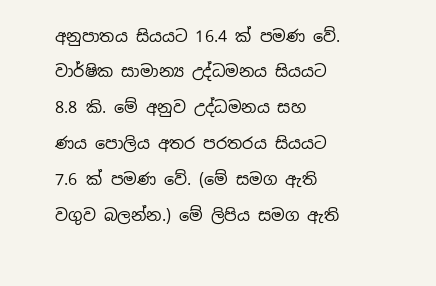අනුපාතය සියයට 16.4 ක්‌ පමණ වේ. වාර්ෂික සාමාන්‍ය උද්ධමනය සියයට 8.8 කි. මේ අනුව උද්ධමනය සහ ණය පොලිය අතර පරතරය සියයට 7.6 ක්‌ පමණ වේ. (මේ සමග ඇති වගුව බලන්න.) මේ ලිපිය සමග ඇති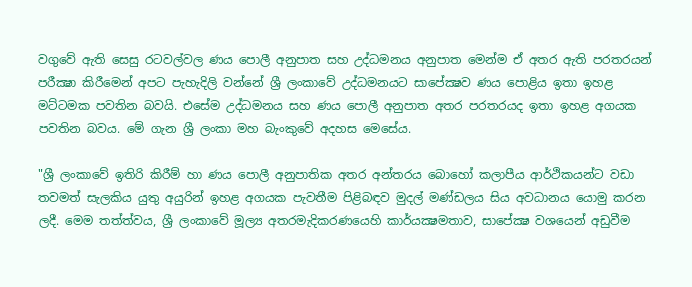වගුවේ ඇති සෙසු රටවල්වල ණය පොලී අනුපාත සහ උද්ධමනය අනුපාත මෙන්ම ඒ අතර ඇති පරතරයන් පරීක්‍ෂා කිරීමෙන් අපට පැහැදිලි වන්නේ ශ්‍රී ලංකාවේ උද්ධමනයට සාපේක්‍ෂව ණය පොළිය ඉතා ඉහළ මට්‌ටමක පවතින බවයි. එසේම උද්ධමනය සහ ණය පොලී අනුපාත අතර පරතරයද ඉතා ඉහළ අගයක පවතින බවය. මේ ගැන ශ්‍රී ලංකා මහ බැංකුවේ අදහස මෙසේය.

"ශ්‍රී ලංකාවේ ඉතිරි කිරීම් හා ණය පොලී අනුපාතික අතර අන්තරය බොහෝ කලාපීය ආර්ථිකයන්ට වඩා තවමත් සැලකිය යුතු අයුරින් ඉහළ අගයක පැවතීම පිළිබඳව මුදල් මණ්‌ඩලය සිය අවධානය යොමු කරන ලදී. මෙම තත්ත්වය, ශ්‍රී ලංකාවේ මූල්‍ය අතරමැදිකරණයෙහි කාර්යක්‍ෂමතාව, සාපේක්‍ෂ වශයෙන් අඩුවීම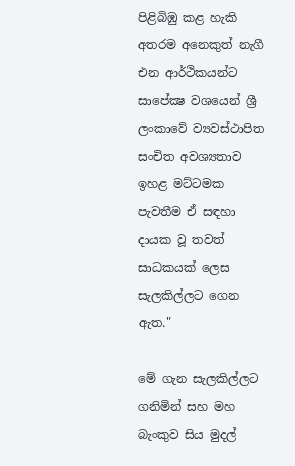පිළිබිඹු කළ හැකි අතරම අනෙකුත් නැගී එන ආර්ථිකයන්ට සාපේක්‍ෂ වශයෙන් ශ්‍රී ලංකාවේ ව්‍යවස්‌ථාපිත සංචිත අවශ්‍යතාව ඉහළ මට්‌ටමක පැවතීම ඒ සඳහා දායක වූ තවත් සාධකයක්‌ ලෙස සැලකිල්ලට ගෙන ඇත."

මේ ගැන සැලකිල්ලට ගනිමින් සහ මහ බැංකුව සිය මුදල්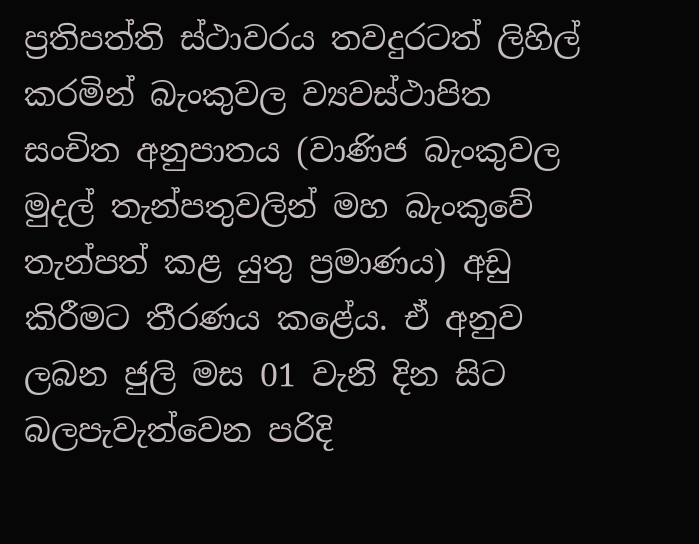ප්‍රතිපත්ති ස්‌ථාවරය තවදුරටත් ලිහිල් කරමින් බැංකුවල ව්‍යවස්‌ථාපිත සංචිත අනුපාතය (වාණිජ බැංකුවල මුදල් තැන්පතුවලින් මහ බැංකුවේ තැන්පත් කළ යුතු ප්‍රමාණය) අඩු කිරීමට තීරණය කළේය. ඒ අනුව ලබන ජුලි මස 01 වැනි දින සිට බලපැවැත්වෙන පරිදි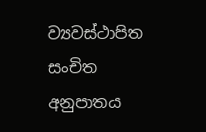ව්‍යවස්‌ථාපිත සංචිත අනුපාතය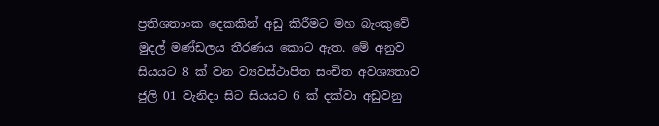ප්‍රතිශතාංක දෙකකින් අඩු කිරීමට මහ බැංකුවේ මුදල් මණ්‌ඩලය තීරණය කොට ඇත. මේ අනුව සියයට 8 ක්‌ වන ව්‍යවස්‌ථාපිත සංචිත අවශ්‍යතාව ජුලි 01 වැනිදා සිට සියයට 6 ක්‌ දක්‌වා අඩුවනු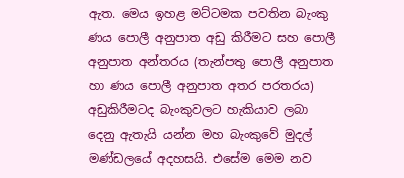ඇත. මෙය ඉහළ මට්‌ටමක පවතින බැංකු ණය පොලී අනුපාත අඩු කිරීමට සහ පොලී අනුපාත අන්තරය (තැන්පතු පොලී අනුපාත හා ණය පොලී අනුපාත අතර පරතරය) අඩුකිරීමටද බැංකුවලට හැකියාව ලබා දෙනු ඇතැයි යන්න මහ බැංකුවේ මුදල් මණ්‌ඩලයේ අදහසයි. එසේම මෙම නව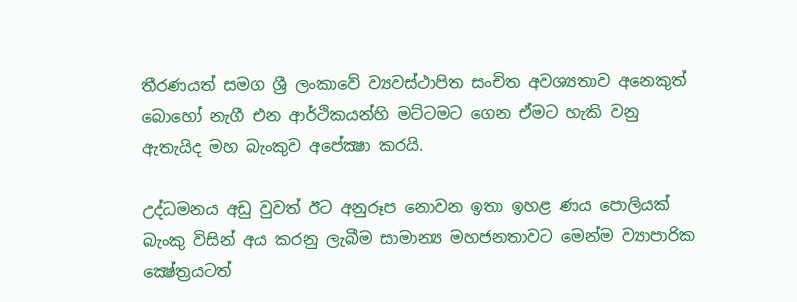තීරණයත් සමග ශ්‍රී ලංකාවේ ව්‍යවස්‌ථාපිත සංචිත අවශ්‍යතාව අනෙකුත් බොහෝ නැගී එන ආර්ථිකයන්හි මට්‌ටමට ගෙන ඒමට හැකි වනු ඇතැයිද මහ බැංකුව අපේක්‍ෂා කරයි.

උද්ධමනය අඩු වුවත් ඊට අනුරූප නොවන ඉතා ඉහළ ණය පොලියක්‌ බැංකු විසින් අය කරනු ලැබීම සාමාන්‍ය මහජනතාවට මෙන්ම ව්‍යාපාරික ක්‍ෂේත්‍රයටත්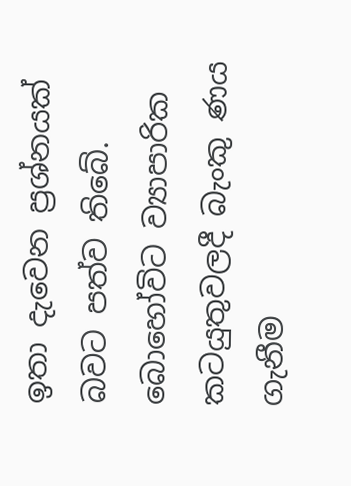ඉතා දැවෙන ප්‍රශ්නයක්‌ බවට පත්ව තිබේ. බොහෝවිට ව්‍යාපාරික කටයුතුවලදී බැංකු ණය ගැනීම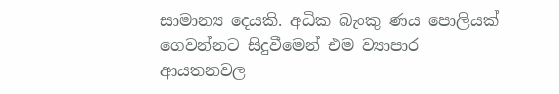සාමාන්‍ය දෙයකි. අධික බැංකු ණය පොලියක්‌ ගෙවන්නට සිදුවීමෙන් එම ව්‍යාපාර ආයතනවල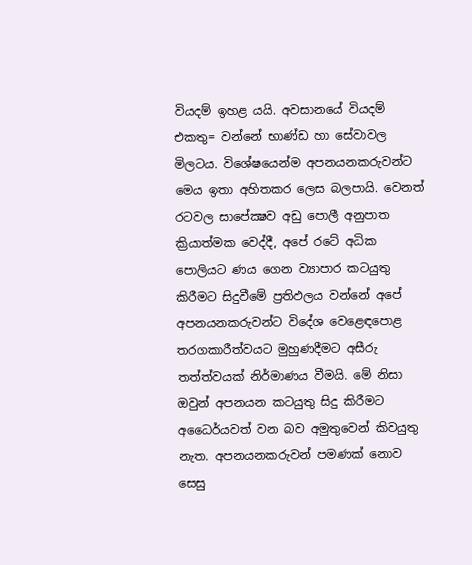වියදම් ඉහළ යයි. අවසානයේ වියදම් එකතු= වන්නේ භාණ්‌ඩ හා සේවාවල මිලටය. විශේෂයෙන්ම අපනයනකරුවන්ට මෙය ඉතා අහිතකර ලෙස බලපායි. වෙනත් රටවල සාපේක්‍ෂව අඩු පොලී අනුපාත ක්‍රියාත්මක වෙද්දී, අපේ රටේ අධික පොලියට ණය ගෙන ව්‍යාපාර කටයුතු කිරීමට සිදුවීමේ ප්‍රතිඵලය වන්නේ අපේ අපනයනකරුවන්ට විදේශ වෙළෙඳපොළ තරගකාරීත්වයට මුහුණදීමට අසීරු තත්ත්වයක්‌ නිර්මාණය වීමයි. මේ නිසා ඔවුන් අපනයන කටයුතු සිදු කිරීමට අධෛර්යවත් වන බව අමුතුවෙන් කිවයුතු නැත. අපනයනකරුවන් පමණක්‌ නොව සෙසු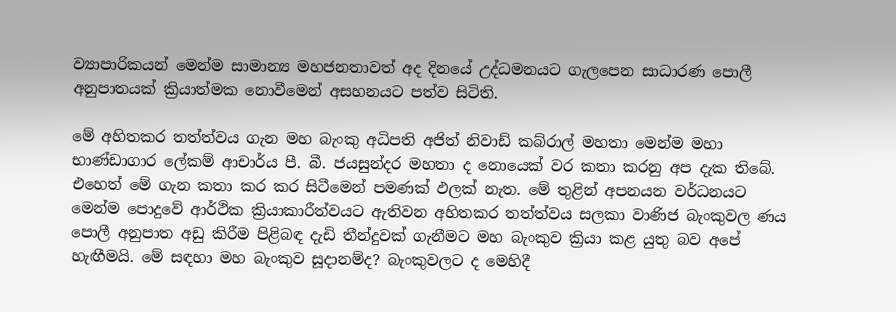ව්‍යාපාරිකයන් මෙන්ම සාමාන්‍ය මහජනතාවත් අද දිනයේ උද්ධමනයට ගැලපෙන සාධාරණ පොලී අනුපාතයක්‌ ක්‍රියාත්මක නොවීමෙන් අසහනයට පත්ව සිටිති.

මේ අහිතකර තත්ත්වය ගැන මහ බැංකු අධිපති අජිත් නිවාඩ් කබ්රාල් මහතා මෙන්ම මහා භාණ්‌ඩාගාර ලේකම් ආචාර්ය පී. බී. ජයසුන්දර මහතා ද නොයෙක්‌ වර කතා කරනු අප දැක තිබේ. එහෙත් මේ ගැන කතා කර කර සිටීමෙන් පමණක්‌ ඵලක්‌ නැත. මේ තුළින් අපනයන වර්ධනයට මෙන්ම පොදුවේ ආර්ථික ක්‍රියාකාරීත්වයට ඇතිවන අහිතකර තත්ත්වය සලකා වාණිජ බැංකුවල ණය පොලී අනුපාත අඩු කිරීම පිළිබඳ දැඩි තීන්දුවක්‌ ගැනීමට මහ බැංකුව ක්‍රියා කළ යුතු බව අපේ හැඟීමයි. මේ සඳහා මහ බැංකුව සූදානම්ද? බැංකුවලට ද මෙහිදී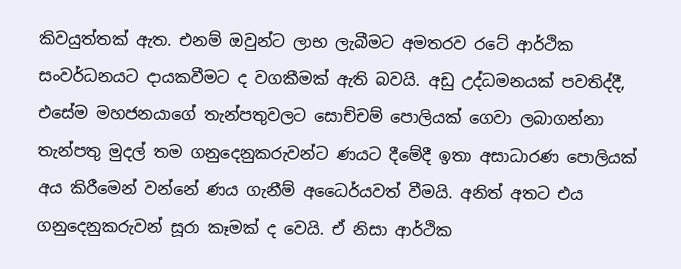කිවයුත්තක්‌ ඇත. එනම් ඔවුන්ට ලාභ ලැබීමට අමතරව රටේ ආර්ථික සංවර්ධනයට දායකවීමට ද වගකීමක්‌ ඇති බවයි. අඩු උද්ධමනයක්‌ පවතිද්දී, එසේම මහජනයාගේ තැන්පතුවලට සොච්චම් පොලියක්‌ ගෙවා ලබාගන්නා තැන්පතු මුදල් තම ගනුදෙනුකරුවන්ට ණයට දීමේදී ඉතා අසාධාරණ පොලියක්‌ අය කිරීමෙන් වන්නේ ණය ගැනීම් අධෛර්යවත් වීමයි. අනිත් අතට එය ගනුදෙනුකරුවන් සූරා කෑමක්‌ ද වෙයි. ඒ නිසා ආර්ථික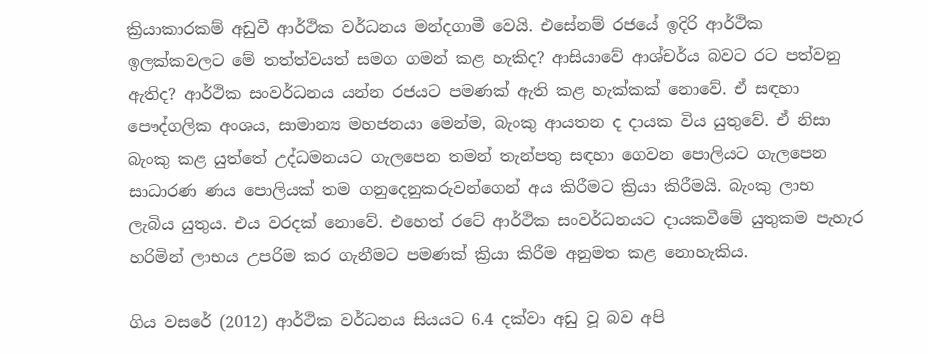ක්‍රියාකාරකම් අඩුවී ආර්ථික වර්ධනය මන්දගාමී වෙයි. එසේනම් රජයේ ඉදිරි ආර්ථික ඉලක්‌කවලට මේ තත්ත්වයත් සමග ගමන් කළ හැකිද? ආසියාවේ ආශ්චර්ය බවට රට පත්වනු ඇතිද? ආර්ථික සංවර්ධනය යන්න රජයට පමණක්‌ ඇති කළ හැක්‌කක්‌ නොවේ. ඒ සඳහා පෞද්ගලික අංශය, සාමාන්‍ය මහජනයා මෙන්ම, බැංකු ආයතන ද දායක විය යුතුවේ. ඒ නිසා බැංකු කළ යුත්තේ උද්ධමනයට ගැලපෙන තමන් තැන්පතු සඳහා ගෙවන පොලියට ගැලපෙන සාධාරණ ණය පොලියක්‌ තම ගනුදෙනුකරුවන්ගෙන් අය කිරීමට ක්‍රියා කිරීමයි. බැංකු ලාභ ලැබිය යුතුය. එය වරදක්‌ නොවේ. එහෙත් රටේ ආර්ථික සංවර්ධනයට දායකවීමේ යුතුකම පැහැර හරිමින් ලාභය උපරිම කර ගැනීමට පමණක්‌ ක්‍රියා කිරීම අනුමත කළ නොහැකිය.

ගිය වසරේ (2012) ආර්ථික වර්ධනය සියයට 6.4 දක්‌වා අඩු වූ බව අපි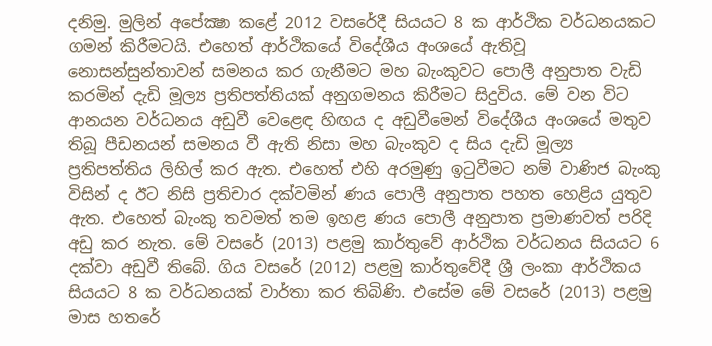දනිමු. මුලින් අපේක්‍ෂා කළේ 2012 වසරේදී සියයට 8 ක ආර්ථික වර්ධනයකට ගමන් කිරීමටයි. එහෙත් ආර්ථිකයේ විදේශීය අංශයේ ඇතිවූ නොසන්සුන්තාවන් සමනය කර ගැනීමට මහ බැංකුවට පොලී අනුපාත වැඩි කරමින් දැඩි මූල්‍ය ප්‍රතිපත්තියක්‌ අනුගමනය කිරීමට සිදුවිය. මේ වන විට ආනයන වර්ධනය අඩුවී වෙළෙඳ හිඟය ද අඩුවීමෙන් විදේශීය අංශයේ මතුව තිබූ පීඩනයන් සමනය වී ඇති නිසා මහ බැංකුව ද සිය දැඩි මූල්‍ය ප්‍රතිපත්තිය ලිහිල් කර ඇත. එහෙත් එහි අරමුණු ඉටුවීමට නම් වාණිජ බැංකු විසින් ද ඊට නිසි ප්‍රතිචාර දක්‌වමින් ණය පොලී අනුපාත පහත හෙළිය යුතුව ඇත. එහෙත් බැංකු තවමත් තම ඉහළ ණය පොලී අනුපාත ප්‍රමාණවත් පරිදි අඩු කර නැත. මේ වසරේ (2013) පළමු කාර්තුවේ ආර්ථික වර්ධනය සියයට 6 දක්‌වා අඩුවී තිබේ. ගිය වසරේ (2012) පළමු කාර්තුවේදී ශ්‍රී ලංකා ආර්ථිකය සියයට 8 ක වර්ධනයක්‌ වාර්තා කර තිබිණි. එසේම මේ වසරේ (2013) පළමු මාස හතරේ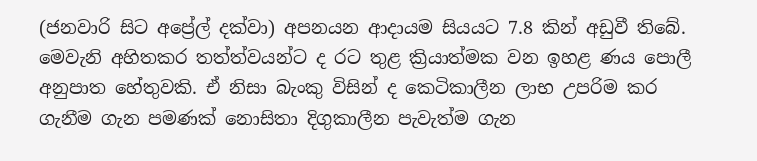(ජනවාරි සිට අප්‍රේල් දක්‌වා) අපනයන ආදායම සියයට 7.8 කින් අඩුවී තිබේ. මෙවැනි අහිතකර තත්ත්වයන්ට ද රට තුළ ක්‍රියාත්මක වන ඉහළ ණය පොලී අනුපාත හේතුවකි. ඒ නිසා බැංකු විසින් ද කෙටිකාලීන ලාභ උපරිම කර ගැනීම ගැන පමණක්‌ නොසිතා දිගුකාලීන පැවැත්ම ගැන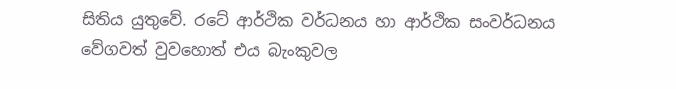සිතිය යුතුවේ. රටේ ආර්ථික වර්ධනය හා ආර්ථික සංවර්ධනය වේගවත් වුවහොත් එය බැංකුවල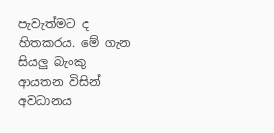පැවැත්මට ද හිතකරය. මේ ගැන සියලු බැංකු ආයතන විසින් අවධානය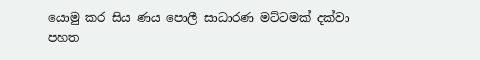යොමු කර සිය ණය පොලී සාධාරණ මට්‌ටමක්‌ දක්‌වා පහත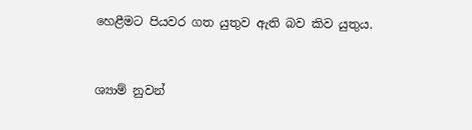හෙළීමට පියවර ගත යුතුව ඇති බව කිව යුතුය.


ශ්‍යාම් නුවන්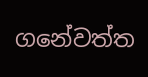ගනේවත්ත